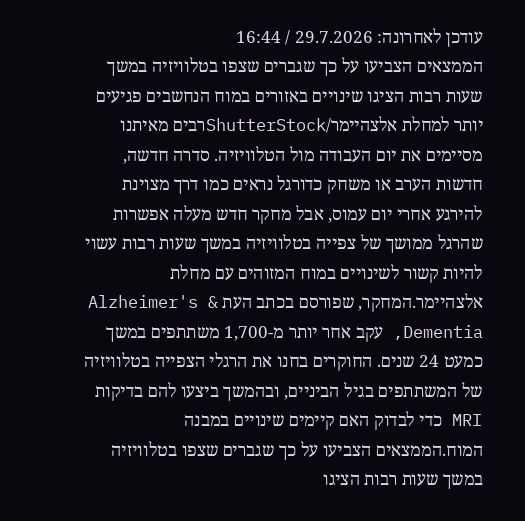עודכן לאחרונה: 29.7.2026 / 16:44
הממצאים הצביעו על כך שגברים שצפו בטלוויזיה במשך שעות רבות הציגו שינויים באזורים במוח הנחשבים פגיעים יותר למחלת אלצהיימר/ShutterStockרבים מאיתנו מסיימים את יום העבודה מול הטלוויזיה. סדרה חדשה, חדשות הערב או משחק כדורגל נראים כמו דרך מצוינת להירגע אחרי יום עמוס, אבל מחקר חדש מעלה אפשרות שהרגל ממושך של צפייה בטלוויזיה במשך שעות רבות עשוי להיות קשור לשינויים במוח המזוהים עם מחלת אלצהיימר.המחקר, שפורסם בכתב העת Alzheimer's & Dementia, עקב אחר יותר מ-1,700 משתתפים במשך כמעט 24 שנים. החוקרים בחנו את הרגלי הצפייה בטלוויזיה של המשתתפים בגיל הביניים, ובהמשך ביצעו להם בדיקות MRI כדי לבדוק האם קיימים שינויים במבנה המוח.הממצאים הצביעו על כך שגברים שצפו בטלוויזיה במשך שעות רבות הציגו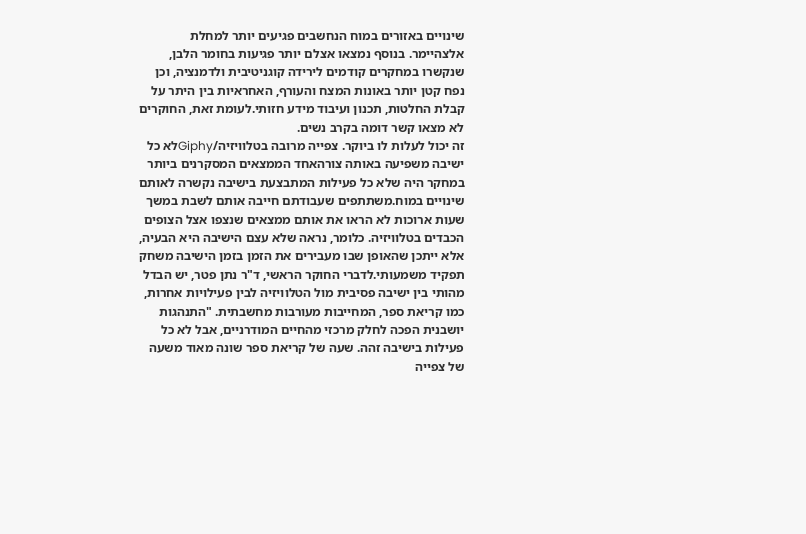שינויים באזורים במוח הנחשבים פגיעים יותר למחלת אלצהיימר. בנוסף נמצאו אצלם יותר פגיעות בחומר הלבן, שנקשרו במחקרים קודמים לירידה קוגניטיבית ולדמנציה, וכן נפח קטן יותר באונות המצח והעורף, האחראיות בין היתר על קבלת החלטות, תכנון ועיבוד מידע חזותי.לעומת זאת, החוקרים לא מצאו קשר דומה בקרב נשים.
זה יכול לעלות לו ביוקר. צפייה מרובה בטלוויזיה/Giphyלא כל ישיבה משפיעה באותה צורהאחד הממצאים המסקרנים ביותר במחקר היה שלא כל פעילות המתבצעת בישיבה נקשרה לאותם שינויים במוח.משתתפים שעבודתם חייבה אותם לשבת במשך שעות ארוכות לא הראו את אותם ממצאים שנצפו אצל הצופים הכבדים בטלוויזיה. כלומר, נראה שלא עצם הישיבה היא הבעיה, אלא ייתכן שהאופן שבו מעבירים את הזמן בזמן הישיבה משחק תפקיד משמעותי.לדברי החוקר הראשי, ד"ר נתן פטר, יש הבדל מהותי בין ישיבה פסיבית מול הטלוויזיה לבין פעילויות אחרות, כמו קריאת ספר, המחייבות מעורבות מחשבתית. "התנהגות יושבנית הפכה לחלק מרכזי מהחיים המודרניים, אבל לא כל פעילות בישיבה זהה. שעה של קריאת ספר שונה מאוד משעה של צפייה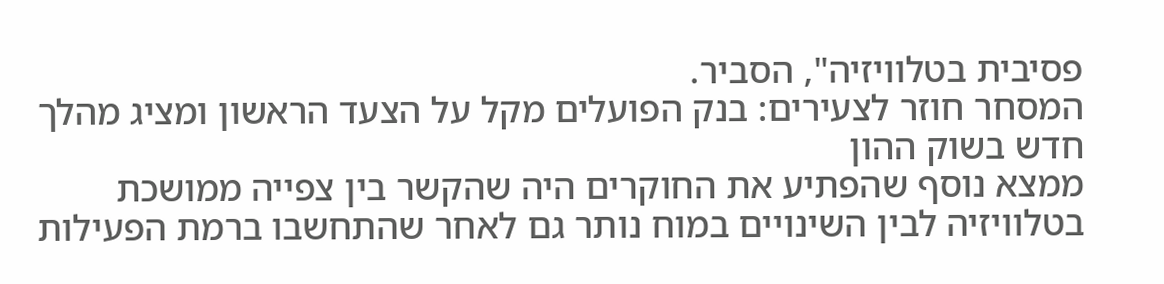פסיבית בטלוויזיה", הסביר.
המסחר חוזר לצעירים: בנק הפועלים מקל על הצעד הראשון ומציג מהלך חדש בשוק ההון
ממצא נוסף שהפתיע את החוקרים היה שהקשר בין צפייה ממושכת בטלוויזיה לבין השינויים במוח נותר גם לאחר שהתחשבו ברמת הפעילות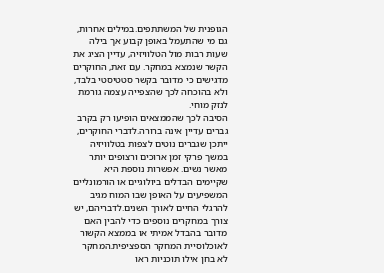הגופנית של המשתתפים.במילים אחרות, גם מי שהתעמל באופן קבוע אך בילה שעות רבות מול הטלוויזיה, עדיין הציג את הקשר שנמצא במחקר. עם זאת, החוקרים מדגישים כי מדובר בקשר סטטיסטי בלבד, ולא בהוכחה לכך שהצפייה עצמה גורמת לנזק מוחי.
הסיבה לכך שהממצאים הופיעו רק בקרב גברים עדיין אינה ברורה.לדברי החוקרים, ייתכן שגברים נוטים לצפות בטלוויזיה במשך פרקי זמן ארוכים ורצופים יותר מאשר נשים. אפשרות נוספת היא שקיימים הבדלים ביולוגיים או הורמונליים המשפיעים על האופן שבו המוח מגיב להרגלי החיים לאורך השנים.לדבריהם, יש צורך במחקרים נוספים כדי להבין האם מדובר בהבדל אמיתי או בממצא הקשור לאוכלוסיית המחקר הספציפית.המחקר לא בחן אילו תוכניות ראו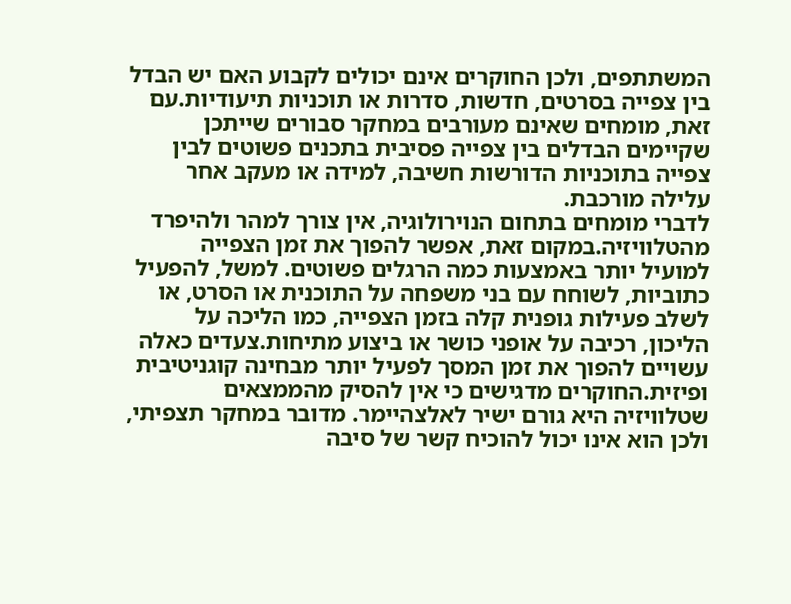המשתתפים, ולכן החוקרים אינם יכולים לקבוע האם יש הבדל בין צפייה בסרטים, חדשות, סדרות או תוכניות תיעודיות.עם זאת, מומחים שאינם מעורבים במחקר סבורים שייתכן שקיימים הבדלים בין צפייה פסיבית בתכנים פשוטים לבין צפייה בתוכניות הדורשות חשיבה, למידה או מעקב אחר עלילה מורכבת.
לדברי מומחים בתחום הנוירולוגיה, אין צורך למהר ולהיפרד מהטלוויזיה.במקום זאת, אפשר להפוך את זמן הצפייה למועיל יותר באמצעות כמה הרגלים פשוטים. למשל, להפעיל כתוביות, לשוחח עם בני משפחה על התוכנית או הסרט, או לשלב פעילות גופנית קלה בזמן הצפייה, כמו הליכה על הליכון, רכיבה על אופני כושר או ביצוע מתיחות.צעדים כאלה עשויים להפוך את זמן המסך לפעיל יותר מבחינה קוגניטיבית ופיזית.החוקרים מדגישים כי אין להסיק מהממצאים שטלוויזיה היא גורם ישיר לאלצהיימר. מדובר במחקר תצפיתי, ולכן הוא אינו יכול להוכיח קשר של סיבה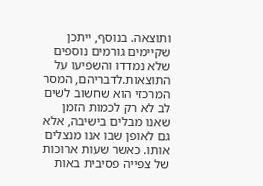ותוצאה. בנוסף, ייתכן שקיימים גורמים נוספים שלא נמדדו והשפיעו על התוצאות.לדבריהם, המסר המרכזי הוא שחשוב לשים לב לא רק לכמות הזמן שאנו מבלים בישיבה, אלא גם לאופן שבו אנו מנצלים אותו. כאשר שעות ארוכות של צפייה פסיבית באות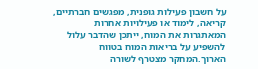על חשבון פעילות גופנית, מפגשים חברתיים, קריאה, לימוד או פעילויות אחרות המאתגרות את המוח, ייתכן שהדבר עלול להשפיע על בריאות המוח בטווח הארוך.המחקר מצטרף לשורה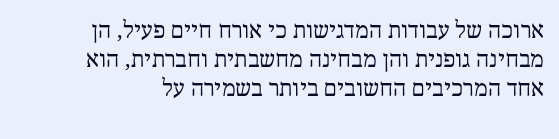ארוכה של עבודות המדגישות כי אורח חיים פעיל, הן מבחינה גופנית והן מבחינה מחשבתית וחברתית, הוא אחד המרכיבים החשובים ביותר בשמירה על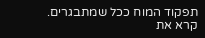תפקוד המוח ככל שמתבגרים.
קרא את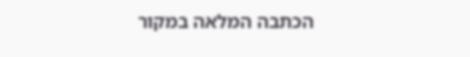הכתבה המלאה במקור